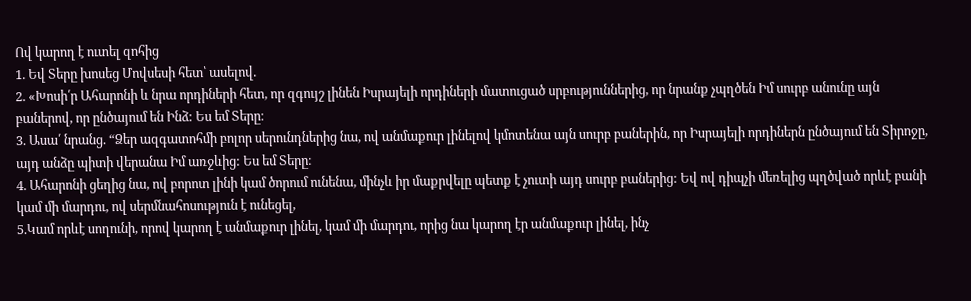Ով կարող է ուտել զոհից
1. Եվ Տերը խոսեց Մովսեսի հետ՝ ասելով.
2. «Խոսի՛ր Ահարոնի և նրա որդիների հետ, որ զգույշ լինեն Իսրայելի որդիների մատուցած սրբություններից, որ նրանք չպղծեն Իմ սուրբ անունը այն բաներով, որ ընծայում են Ինձ: Ես եմ Տերը։
3. Ասա՛ նրանց. “Ձեր ազգատոհմի բոլոր սերունդներից նա, ով անմաքուր լինելով կմոտենա այն սուրբ բաներին, որ Իսրայելի որդիներն ընծայում են Տիրոջը, այդ անձը պիտի վերանա Իմ առջևից: Ես եմ Տերը։
4. Ահարոնի ցեղից նա, ով բորոտ լինի կամ ծորում ունենա, մինչև իր մաքրվելը պետք է չուտի այդ սուրբ բաներից: Եվ ով դիպչի մեռելից պղծված որևէ բանի կամ մի մարդու, ով սերմնահոսություն է ունեցել,
5.Կամ որևէ սողունի, որով կարող է անմաքուր լինել, կամ մի մարդու, որից նա կարող էր անմաքուր լինել, ինչ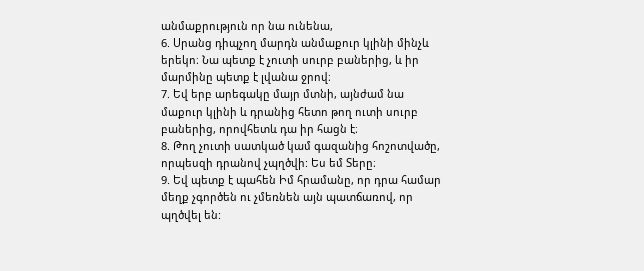անմաքրություն որ նա ունենա,
6. Սրանց դիպչող մարդն անմաքուր կլինի մինչև երեկո։ Նա պետք է չուտի սուրբ բաներից, և իր մարմինը պետք է լվանա ջրով։
7. Եվ երբ արեգակը մայր մտնի, այնժամ նա մաքուր կլինի և դրանից հետո թող ուտի սուրբ բաներից, որովհետև դա իր հացն է։
8. Թող չուտի սատկած կամ գազանից հոշոտվածը, որպեսզի դրանով չպղծվի: Ես եմ Տերը։
9. Եվ պետք է պահեն Իմ հրամանը, որ դրա համար մեղք չգործեն ու չմեռնեն այն պատճառով, որ պղծվել են: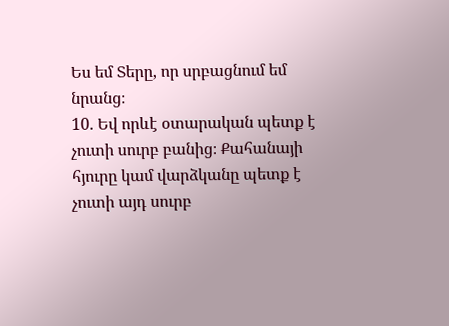Ես եմ Տերը, որ սրբացնում եմ նրանց։
10. Եվ որևէ օտարական պետք է չուտի սուրբ բանից։ Քահանայի հյուրը կամ վարձկանը պետք է չուտի այդ սուրբ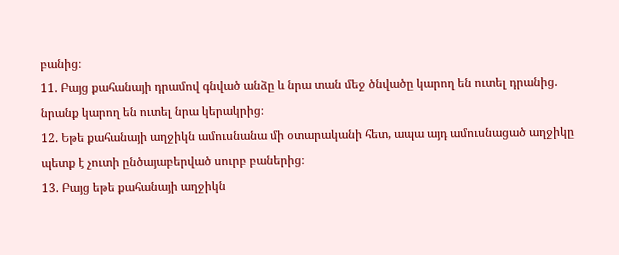բանից։
11. Բայց քահանայի դրամով գնված անձը և նրա տան մեջ ծնվածը կարող են ուտել դրանից. նրանք կարող են ուտել նրա կերակրից։
12. Եթե քահանայի աղջիկն ամուսնանա մի օտարականի հետ, ապա այդ ամուսնացած աղջիկը պետք է չուտի ընծայաբերված սուրբ բաներից։
13. Բայց եթե քահանայի աղջիկն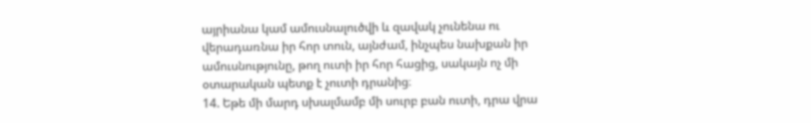այրիանա կամ ամուսնալուծվի և զավակ չունենա ու վերադառնա իր հոր տուն, այնժամ, ինչպես նախքան իր ամուսնությունը, թող ուտի իր հոր հացից, սակայն ոչ մի օտարական պետք է չուտի դրանից։
14. Եթե մի մարդ սխալմամբ մի սուրբ բան ուտի, դրա վրա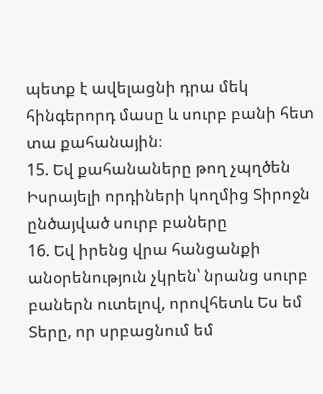պետք է ավելացնի դրա մեկ հինգերորդ մասը և սուրբ բանի հետ տա քահանային։
15. Եվ քահանաները թող չպղծեն Իսրայելի որդիների կողմից Տիրոջն ընծայված սուրբ բաները
16. Եվ իրենց վրա հանցանքի անօրենություն չկրեն՝ նրանց սուրբ բաներն ուտելով, որովհետև Ես եմ Տերը, որ սրբացնում եմ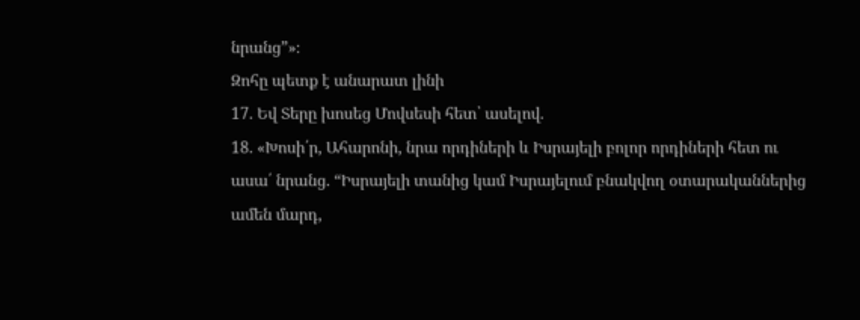նրանց”»։
Զոհը պետք է անարատ լինի
17. Եվ Տերը խոսեց Մովսեսի հետ՝ ասելով.
18. «Խոսի՛ր, Ահարոնի, նրա որդիների և Իսրայելի բոլոր որդիների հետ ու ասա՛ նրանց. “Իսրայելի տանից կամ Իսրայելում բնակվող օտարականներից ամեն մարդ,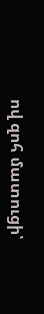ով զոհ մատուցի՝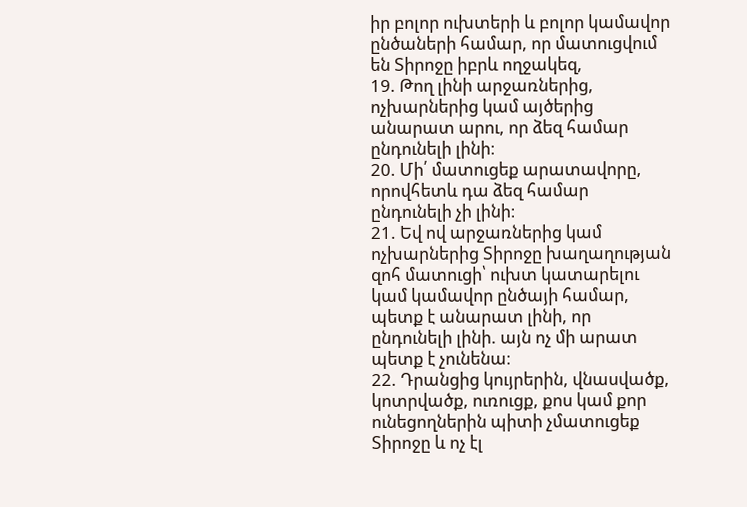իր բոլոր ուխտերի և բոլոր կամավոր ընծաների համար, որ մատուցվում են Տիրոջը իբրև ողջակեզ,
19. Թող լինի արջառներից, ոչխարներից կամ այծերից անարատ արու, որ ձեզ համար ընդունելի լինի։
20. Մի՛ մատուցեք արատավորը, որովհետև դա ձեզ համար ընդունելի չի լինի։
21. Եվ ով արջառներից կամ ոչխարներից Տիրոջը խաղաղության զոհ մատուցի՝ ուխտ կատարելու կամ կամավոր ընծայի համար, պետք է անարատ լինի, որ ընդունելի լինի. այն ոչ մի արատ պետք է չունենա։
22. Դրանցից կույրերին, վնասվածք, կոտրվածք, ուռուցք, քոս կամ քոր ունեցողներին պիտի չմատուցեք Տիրոջը և ոչ էլ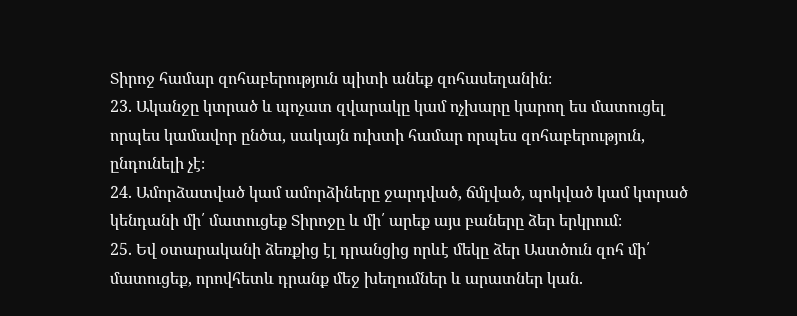Տիրոջ համար զոհաբերություն պիտի անեք զոհասեղանին։
23. Ականջը կտրած և պոչատ զվարակը կամ ոչխարը կարող ես մատուցել որպես կամավոր ընծա, սակայն ուխտի համար որպես զոհաբերություն, ընդունելի չէ։
24. Ամորձատված կամ ամորձիները ջարդված, ճմլված, պոկված կամ կտրած կենդանի մի՛ մատուցեք Տիրոջը և մի՛ արեք այս բաները ձեր երկրում։
25. Եվ օտարականի ձեռքից էլ դրանցից որևէ մեկը ձեր Աստծուն զոհ մի՛ մատուցեք, որովհետև դրանք մեջ խեղումներ և արատներ կան.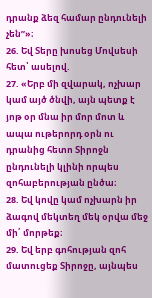դրանք ձեզ համար ընդունելի չեն”»։
26. Եվ Տերը խոսեց Մովսեսի հետ՝ ասելով.
27. «Երբ մի զվարակ, ոչխար կամ այծ ծնվի, այն պետք է յոթ օր մնա իր մոր մոտ և ապա ութերորդ օրն ու դրանից հետո Տիրոջն ընդունելի կլինի որպես զոհաբերության ընծա։
28. Եվ կովը կամ ոչխարն իր ձագով մեկտեղ մեկ օրվա մեջ մի՛ մորթեք։
29. Եվ երբ գոհության զոհ մատուցեք Տիրոջը, այնպես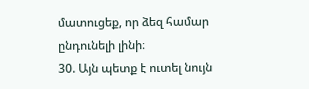մատուցեք, որ ձեզ համար ընդունելի լինի։
30. Այն պետք է ուտել նույն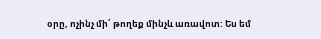օրը, ոչինչ մի՛ թողեք մինչև առավոտ: Ես եմ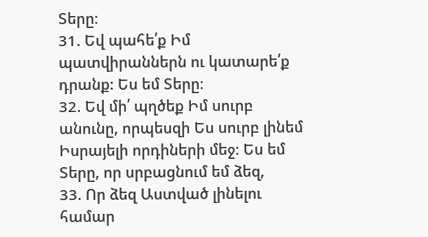Տերը։
31. Եվ պահե՛ք Իմ պատվիրաններն ու կատարե՛ք դրանք: Ես եմ Տերը։
32. Եվ մի՛ պղծեք Իմ սուրբ անունը, որպեսզի Ես սուրբ լինեմ Իսրայելի որդիների մեջ։ Ես եմ Տերը, որ սրբացնում եմ ձեզ,
33. Որ ձեզ Աստված լինելու համար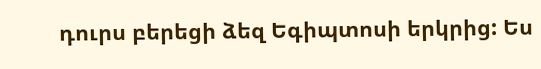դուրս բերեցի ձեզ Եգիպտոսի երկրից: Ես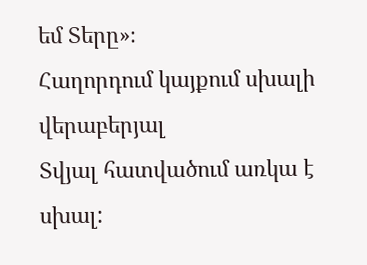եմ Տերը»։
Հաղորդում կայքում սխալի վերաբերյալ
Տվյալ հատվածում առկա է սխալ: